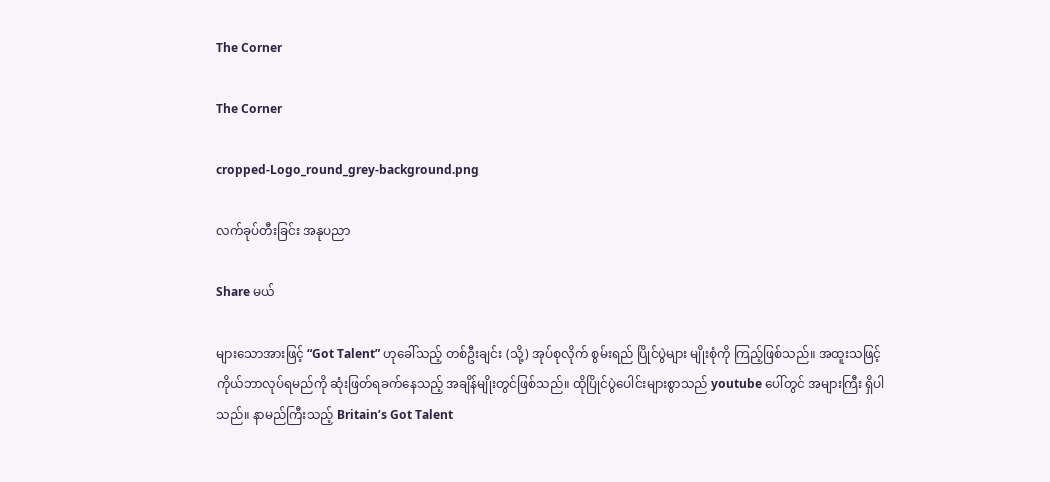The Corner

The Corner

cropped-Logo_round_grey-background.png

လက်ခုပ်တီးခြင်း အနုပညာ

Share မယ်

များသောအားဖြင့် “Got Talent” ဟုခေါ်သည့် တစ်ဦးချင်း (သို့) အုပ်စုလိုက် စွမ်းရည် ပြိုင်ပွဲများ မျိုးစုံကို ကြည့်ဖြစ်သည်။ အထူးသဖြင့် ကိုယ်ဘာလုပ်ရမည်ကို ဆုံးဖြတ်ရခက်နေသည့် အချိန်မျိုးတွင်ဖြစ်သည်။ ထိုပြိုင်ပွဲပေါင်းများစွာသည် youtube ပေါ်တွင် အများကြီး ရှိပါသည်။ နာမည်ကြီးသည့် Britain’s Got Talent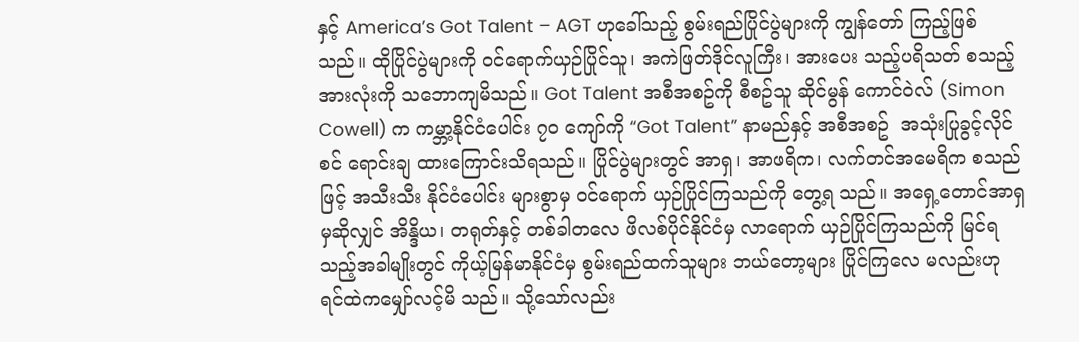နှင့် America’s Got Talent – AGT ဟုခေါ်သည့် စွမ်းရည်ပြိုင်ပွဲများကို ကျွန်တော် ကြည့်ဖြစ်သည်။ ထိုပြိုင်ပွဲများကို ဝင်ရောက်ယှဉ်ပြိုင်သူ၊ အကဲဖြတ်ဒိုင်လူကြီး၊ အားပေး သည့်ပရိသတ် စသည့်အားလုံးကို သဘောကျမိသည်။ Got Talent အစီအစဥ်ကို စီစဥ်သူ ဆိုင်မွန် ကောင်ဝဲလ် (Simon Cowell) က ကမ္ဘာ့နိုင်ငံပေါင်း ၇၀ ကျော်ကို “Got Talent” နာမည်နှင့် အစီအစဥ်  အသုံးပြုခွင့်လိုင်စင် ရောင်းချ ထားကြောင်းသိရသည်။ ပြိုင်ပွဲများတွင် အာရှ၊ အာဖရိက၊ လက်တင်အမေရိက စသည်ဖြင့် အသီးသီး နိုင်ငံပေါင်း များစွာမှ ဝင်ရောက် ယှဉ်ပြိုင်ကြသည်ကို တွေ့ရ သည်။ အရှေ့တောင်အာရှမှဆိုလျှင် အိန္ဒိယ၊ တရုတ်နှင့် တစ်ခါတလေ ဖိလစ်ပိုင်နိုင်ငံမှ လာရောက် ယှဉ်ပြိုင်ကြသည်ကို မြင်ရသည့်အခါမျိုးတွင် ကိုယ့်မြန်မာနိုင်ငံမှ စွမ်းရည်ထက်သူများ ဘယ်တော့များ ပြိုင်ကြလေ မလည်းဟု ရင်ထဲကမျှော်လင့်မိ သည်။ သို့သော်လည်း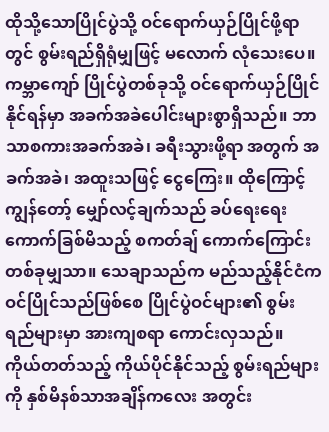ထိုသို့သောပြိုင်ပွဲသို့ ဝင်ရောက်ယှဉ်ပြိုင်ဖို့ရာတွင် စွမ်းရည်ရှိရုံမျှဖြင့် မလောက် လုံသေးပေ။ ကမ္ဘာကျော် ပြိုင်ပွဲတစ်ခုသို့ ဝင်ရောက်ယှဉ်ပြိုင်နိုင်ရန်မှာ အခက်အခဲပေါင်းများစွာရှိသည်။ ဘာသာစကားအခက်အခဲ၊ ခရီးသွားဖို့ရာ အတွက် အခက်အခဲ၊ အထူးသဖြင့် ငွေကြေး။ ထိုကြောင့် ကျွန်တော့် မျှော်လင့်ချက်သည် ခပ်ရေးရေးကောက်ခြစ်မိသည့် စကတ်ချ် ကောက်ကြောင်း တစ်ခုမျှသာ။ သေချာသည်က မည်သည့်နိုင်ငံကဝင်ပြိုင်သည်ဖြစ်စေ ပြိုင်ပွဲဝင်များ၏ စွမ်းရည်များမှာ အားကျစရာ ကောင်းလှသည်။ ကိုယ်တတ်သည့် ကိုယ်ပိုင်နိုင်သည့် စွမ်းရည်များကို နှစ်မိနစ်သာအချိန်ကလေး အတွင်း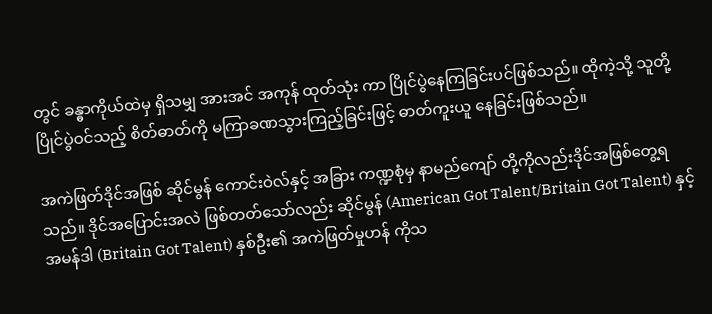တွင် ခန္ဓာကိုယ်ထဲမှ ရှိသမျှ အားအင် အကုန် ထုတ်သုံး ကာ ပြိုင်ပွဲနေကြခြင်းပင်ဖြစ်သည်။ ထိုကဲ့သို့ သူတို့ ပြိုင်ပွဲဝင်သည့် စိတ်ဓာတ်ကို မကြာခဏသွားကြည့်ခြင်းဖြင့် ဓာတ်ကူးယူ နေခြင်းဖြစ်သည်။

အကဲဖြတ်ဒိုင်အဖြစ် ဆိုင်မွန် ကောင်းဝဲလ်နှင့် အခြား ကဏ္ဍစုံမှ နာမည်ကျော် တို့ကိုလည်းဒိုင်အဖြစ်တွေ့ရသည်။ ဒိုင်အပြောင်းအလဲ ဖြစ်တတ်သော်လည်း ဆိုင်မွန် (American Got Talent/Britain Got Talent) နှင့် အမန်ဒါ (Britain Got Talent) နှစ်ဦး၏ အကဲဖြတ်မှုဟန် ကိုသ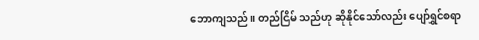ဘောကျသည်။ တည်ငြိမ် သည်ဟု ဆိုနိုင်သော်လည်း ပျော်ရွှင်စရာ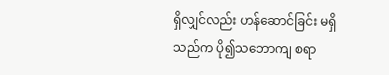ရှိလျှင်လည်း ဟန်ဆောင်ခြင်း မရှိသည်က ပို၍သဘောကျ စရာ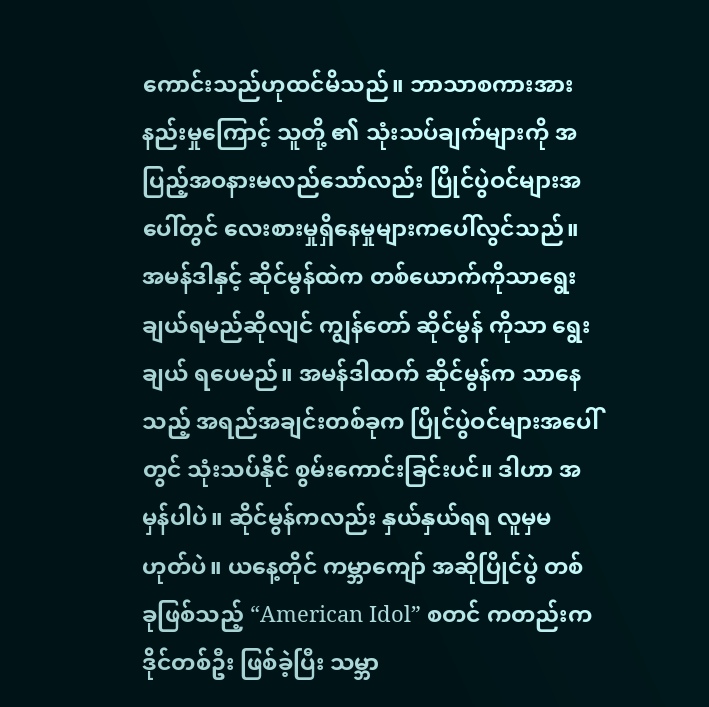ကောင်းသည်ဟုထင်မိသည်။ ဘာသာစကားအားနည်းမှုကြောင့် သူတို့ ၏ သုံးသပ်ချက်များကို အပြည့်အဝနားမလည်သော်လည်း ပြိုင်ပွဲဝင်များအပေါ်တွင် လေးစားမှုရှိနေမှုများကပေါ်လွင်သည်။ အမန်ဒါနှင့် ဆိုင်မွန်ထဲက တစ်ယောက်ကိုသာရွေးချယ်ရမည်ဆိုလျင် ကျွန်တော် ဆိုင်မွန် ကိုသာ ရွေးချယ် ရပေမည်။ အမန်ဒါထက် ဆိုင်မွန်က သာနေသည့် အရည်အချင်းတစ်ခုက ပြိုင်ပွဲဝင်များအပေါ်တွင် သုံးသပ်နိုင် စွမ်းကောင်းခြင်းပင်။ ဒါဟာ အမှန်ပါပဲ။ ဆိုင်မွန်ကလည်း နှယ်နှယ်ရရ လူမှမဟုတ်ပဲ။ ယနေ့တိုင် ကမ္ဘာကျော် အဆိုပြိုင်ပွဲ တစ်ခုဖြစ်သည့် “American Idol” စတင် ကတည်းက ဒိုင်တစ်ဦး ဖြစ်ခဲ့ပြီး သမ္ဘာ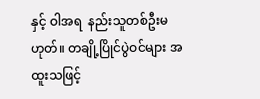နှင့် ဝါအရ  နည်းသူတစ်ဦးမဟုတ်။ တချို့ပြိုင်ပွဲဝင်များ အထူးသဖြင့်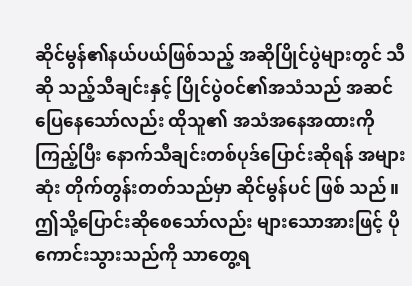ဆိုင်မွန်၏နယ်ပယ်ဖြစ်သည့် အဆိုပြိုင်ပွဲများတွင် သီဆို သည့်သီချင်းနှင့် ပြိုင်ပွဲဝင်၏အသံသည် အဆင်ပြေနေသော်လည်း ထိုသူ၏ အသံအနေအထားကို ကြည့်ပြီး နောက်သီချင်းတစ်ပုဒ်ပြောင်းဆိုရန် အများဆုံး တိုက်တွန်းတတ်သည်မှာ ဆိုင်မွန်ပင် ဖြစ် သည်။ ဤသို့ပြောင်းဆိုစေသော်လည်း များသောအားဖြင့် ပိုကောင်းသွားသည်ကို သာတွေ့ရ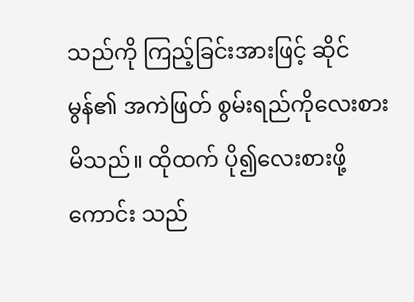သည်ကို ကြည့်ခြင်းအားဖြင့် ဆိုင်မွန်၏ အကဲဖြတ် စွမ်းရည်ကိုလေးစားမိသည်။ ထိုထက် ပို၍လေးစားဖို့ ကောင်း သည်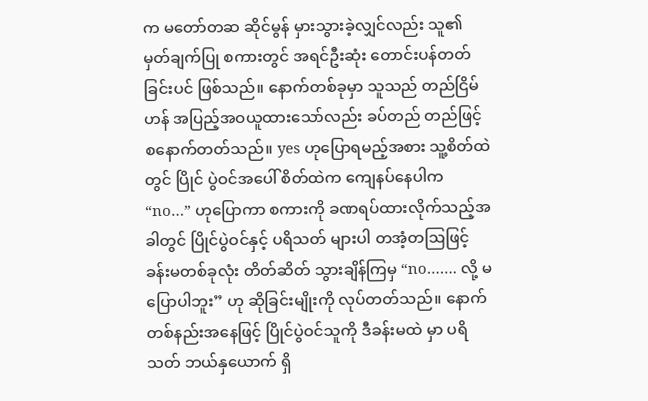က မတော်တဆ ဆိုင်မွန် မှားသွားခဲ့လျှင်လည်း သူ၏ မှတ်ချက်ပြု စကားတွင် အရင်ဦးဆုံး တောင်းပန်တတ် ခြင်းပင် ဖြစ်သည်။ နောက်တစ်ခုမှာ သူသည် တည်ငြိမ်ဟန် အပြည့်အဝယူထားသော်လည်း ခပ်တည် တည်ဖြင့် စနောက်တတ်သည်။ yes ဟုပြောရမည့်အစား သူ့စိတ်ထဲတွင် ပြိုင် ပွဲဝင်အပေါ် စိတ်ထဲက ကျေနပ်နေပါက “no…” ဟုပြောကာ စကားကို ခဏရပ်ထားလိုက်သည့်အခါတွင် ပြိုင်ပွဲဝင်နှင့် ပရိသတ် များပါ တအံ့တဩဖြင့် ခန်းမတစ်ခုလုံး တိတ်ဆိတ် သွားချိန်ကြမှ “no……. လို့ မပြောပါဘူး” ဟု ဆိုခြင်းမျိုးကို လုပ်တတ်သည်။ နောက်တစ်နည်းအနေဖြင့် ပြိုင်ပွဲဝင်သူကို ဒီခန်းမထဲ မှာ ပရိသတ် ဘယ်နှယောက် ရှိ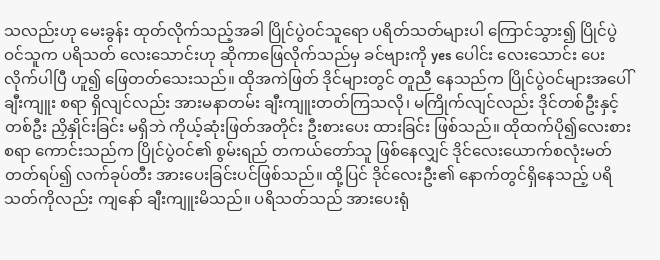သလည်းဟု မေးခွန်း ထုတ်လိုက်သည့်အခါ ပြိုင်ပွဲဝင်သူရော ပရိတ်သတ်များပါ ကြောင်သွား၍ ပြိုင်ပွဲဝင်သူက ပရိသတ် လေးသောင်းဟု ဆိုကာဖြေလိုက်သည်မှ ခင်ဗျားကို yes ပေါင်း လေးသောင်း ပေးလိုက်ပါပြီ ဟူ၍ ဖြေတတ်သေးသည်။ ထိုအကဲဖြတ် ဒိုင်များတွင် တူညီ နေသည်က ပြိုင်ပွဲဝင်များအပေါ် ချီးကျူး စရာ ရှိလျင်လည်း အားမနာတမ်း ချီးကျူးတတ်ကြသလို၊ မကြိုက်လျင်လည်း ဒိုင်တစ်ဦးနှင့် တစ်ဦး ညှိနှိုင်းခြင်း မရှိဘဲ ကိုယ့်ဆုံးဖြတ်အတိုင်း ဦးစားပေး ထားခြင်း ဖြစ်သည်။ ထိုထက်ပို၍လေးစားစရာ ကောင်းသည်က ပြိုင်ပွဲဝင်၏ စွမ်းရည် တကယ်တော်သူ ဖြစ်နေလျှင် ဒိုင်လေးယောက်စလုံးမတ်တတ်ရပ်၍ လက်ခုပ်တီး အားပေးခြင်းပင်ဖြစ်သည်။ ထို့ပြင် ဒိုင်လေးဦး၏ နောက်တွင်ရှိနေသည့် ပရိသတ်ကိုလည်း ကျနော် ချီးကျူးမိသည်။ ပရိသတ်သည် အားပေးရုံ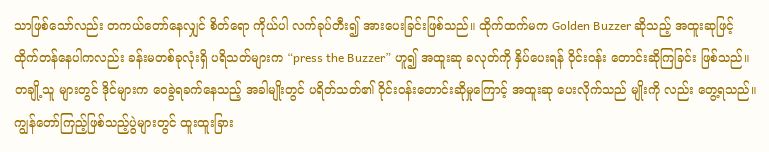သာဖြစ်သော်လည်း တကယ်တော်နေလျှင် စိတ်ရော ကိုယ်ပါ လက်ခုပ်တီး၍ အားပေးခြင်းဖြစ်သည်။ ထိုက်ထက်မက Golden Buzzer ဆိုသည့် အထူးဆုဖြင့် ထိုက်တန်နေပါကလည်း ခန်းမတစ်ခုလုံးရှိ ပရိသတ်များက “press the Buzzer” ဟူ၍ အထူးဆု ခလုတ်ကို နှိပ်ပေးရန် ဝိုင်းဝန်း တောင်းဆိုကြခြင်း ဖြစ်သည်။ တချို့သူ များတွင် ဒိုင်များက ဝေခွဲရခက်နေသည့် အခါမျိုးတွင် ပရိတ်သတ်၏ ဝိုင်းဝန်းတောင်းဆိုမှုကြောင့် အထူးဆု ပေးလိုက်သည် မျိုးကို လည်း တွေ့ရသည်။ ကျွန်တော်ကြည့်ဖြစ်သည့်ပွဲများတွင် ထူးထူးခြား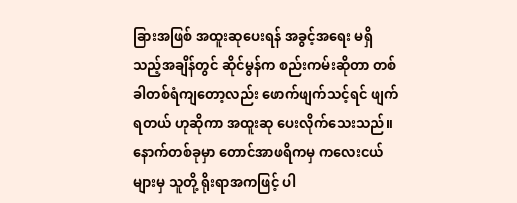ခြားအဖြစ် အထူးဆုပေးရန် အခွင့်အရေး မရှိသည့်အချိန်တွင် ဆိုင်မွန်က စည်းကမ်းဆိုတာ တစ်ခါတစ်ရံကျတော့လည်း ဖောက်ဖျက်သင့်ရင် ဖျက်ရတယ် ဟုဆိုကာ အထူးဆု ပေးလိုက်သေးသည်။ နောက်တစ်ခုမှာ တောင်အာဖရိကမှ ကလေးငယ်များမှ သူတို့ ရိုးရာအကဖြင့် ပါ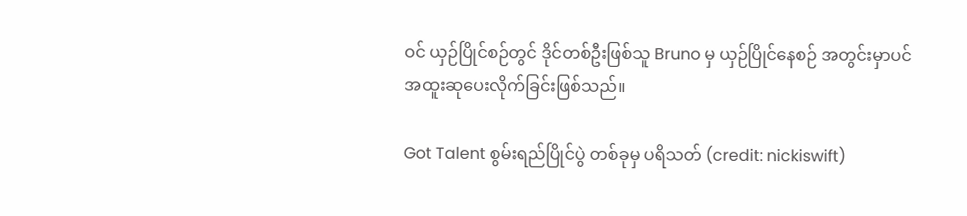ဝင် ယှဉ်ပြိုင်စဉ်တွင် ဒိုင်တစ်ဦးဖြစ်သူ Bruno မှ ယှဉ်ပြိုင်နေစဉ် အတွင်းမှာပင် အထူးဆုပေးလိုက်ခြင်းဖြစ်သည်။

Got Talent စွမ်းရည်ပြိုင်ပွဲ တစ်ခုမှ ပရိသတ် (credit: nickiswift)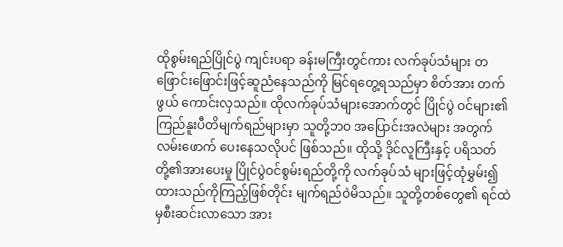ထိုစွမ်းရည်ပြိုင်ပွဲ ကျင်းပရာ ခန်းမကြီးတွင်ကား လက်ခုပ်သံများ တဖြောင်းဖြောင်းဖြင့်ဆူညံနေသည်ကို မြင်ရတွေ့ရသည်မှာ စိတ်အား တက်ဖွယ် ကောင်းလှသည်။ ထိုလက်ခုပ်သံများအောက်တွင် ပြိုင်ပွဲ ဝင်များ၏ ကြည်နူးပီတိမျက်ရည်များမှာ သူတို့ဘဝ အပြောင်းအလဲများ အတွက် လမ်းဖောက် ပေးနေသလိုပင် ဖြစ်သည်။ ထိုသို့ ဒိုင်လူကြီးနှင့် ပရိသတ်တို့၏အားပေးမှု ပြိုင်ပွဲဝင်စွမ်းရည်တို့ကို လက်ခုပ်သံ များဖြင့်ထုံမွှမ်း၍ထားသည်ကိုကြည့်ဖြစ်တိုင်း မျက်ရည်ဝဲမိသည်။ သူတို့တစ်တွေ၏ ရင်ထဲမှစီးဆင်းလာသော အား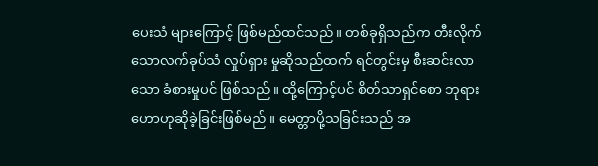ပေးသံ များ‌ကြောင့် ဖြစ်မည်ထင်သည်။ တစ်ခုရှိသည်က တီးလိုက်သောလက်ခုပ်သံ လှုပ်ရှား မှုဆိုသည်ထက် ရင်တွင်းမှ စီးဆင်းလာသော ခံစားမှုပင် ဖြစ်သည်။ ထို့ကြောင့်ပင် စိတ်သာရှင်စော ဘုရားဟောဟုဆိုခဲ့ခြင်းဖြစ်မည်။ မေတ္တာပို့သခြင်းသည် အ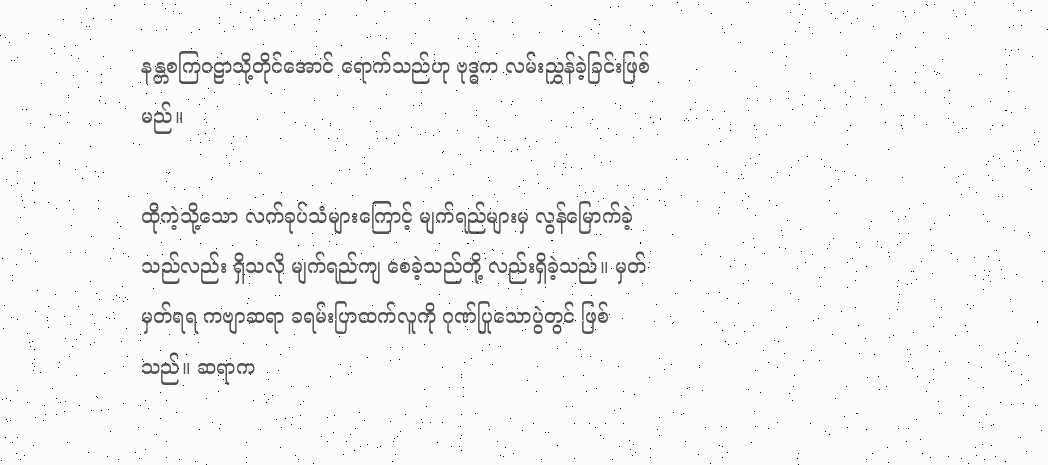နန္တစကြဝဠာသို့တိုင်အောင် ရောက်သည်ဟု ဗုဒ္ဓက လမ်းညွှန်ခဲ့ခြင်းဖြစ်မည်။

ထိုကဲ့သို့သော လက်ခုပ်သံများကြောင့် မျက်ရည်များမှ လွန်မြောက်ခဲ့သည်လည်း ရှိသလို မျက်ရည်ကျ စေခဲ့သည်တို့ လည်းရှိခဲ့သည်။ မှတ်မှတ်ရရ ကဗျာဆရာ ခရမ်းပြာထက်လူကို ဂုဏ်ပြုသောပွဲတွင် ဖြစ် သည်။ ဆရာက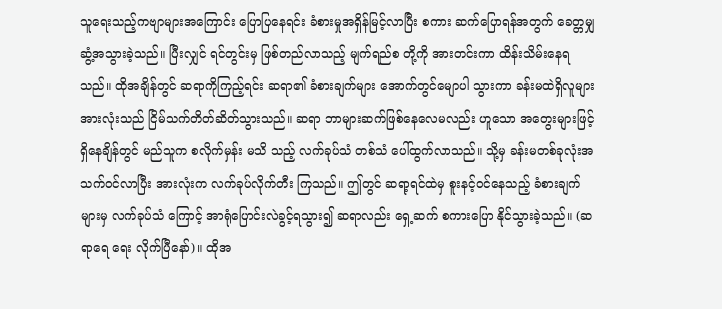သူရေးသည့်ကဗျာများအကြောင်း ပြောပြနေရင်း ခံစားမှုအရှိန်မြင့်လာပြီး စကား ဆက်ပြောရန်အတွက် ခေတ္တမျှဆွံ့အသွားခဲ့သည်။ ပြီးလျှင် ရင်တွင်းမှ ဖြစ်တည်လာသည့် မျက်ရည်စ တို့ကို အားတင်းကာ ထိန်းသိမ်းနေရသည်။ ထိုအချိန်တွင် ဆရာကိုကြည့်ရင်း ဆရာ၏ ခံစားချက်များ အောက်တွင်မျောပါ သွားကာ ခန်းမထဲရှိလူများ အားလုံးသည် ငြိမ်သက်တိတ်ဆိတ်သွားသည်။ ဆရာ ဘာများဆက်ဖြစ်နေလေမလည်း ဟူသော အတွေးများဖြင့် ရှိနေချိန်တွင် မည်သူက စလိုက်မှန်း မသိ သည့် လက်ခုပ်သံ တစ်သံ ပေါ်ထွက်လာသည်။ သို့မှ ခန်းမတစ်ခုလုံးအသက်ဝင်လာပြီး အားလုံးက လက်ခုပ်လိုက်တီး ကြသည်။ ဤတွင် ဆရာ့ရင်ထဲမှ စူးနင့်ဝင်နေသည့် ခံစားချက်များမှ လက်ခုပ်သံ ကြောင့် အာရုံပြောင်းလဲခွင့်ရသွား၍ ဆရာလည်း ရှေ့ဆက် စကားပြော နိုင်သွားခဲ့သည်။ (ဆရာရေ ရေး လိုက်ပြီနော်)။ ထိုအ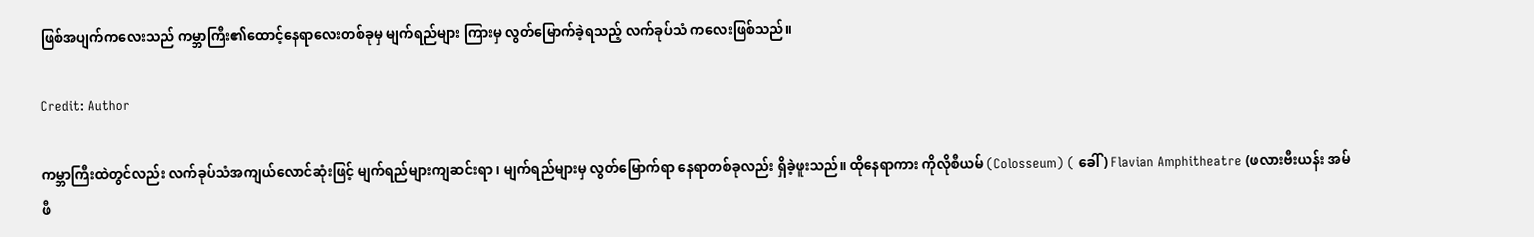ဖြစ်အပျက်ကလေးသည် ကမ္ဘာကြီး၏ထောင့်နေရာလေးတစ်ခုမှ မျက်ရည်များ ကြားမှ လွတ်မြောက်ခဲ့ရသည့် လက်ခုပ်သံ ကလေးဖြစ်သည်။

Credit: Author

ကမ္ဘာကြီးထဲတွင်လည်း လက်ခုပ်သံအကျယ်လောင်ဆုံးဖြင့် မျက်ရည်များကျဆင်းရာ ၊ မျက်ရည်များမှ လွတ်မြောက်ရာ နေရာတစ်ခုလည်း ရှိခဲ့ဖူးသည်။ ထိုနေရာကား ကိုလိုစီယမ် (Colosseum) ( ခေါ် ) Flavian Amphitheatre (ဖလားဗီးယန်း အမ်ဖီ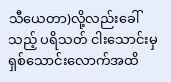သီယေတာ)လို့လည်းခေါ်သည့် ပရိသတ် ငါးသောင်းမှ ရှစ်သောင်းလောက်အထိ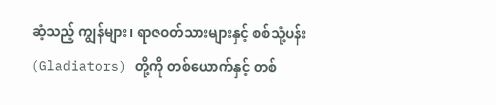ဆံ့သည့် ကျွန်များ၊ ရာဇဝတ်သားများနှင့် စစ်သုံ့ပန်း (Gladiators) တို့ကို တစ်ယောက်နှင့် တစ်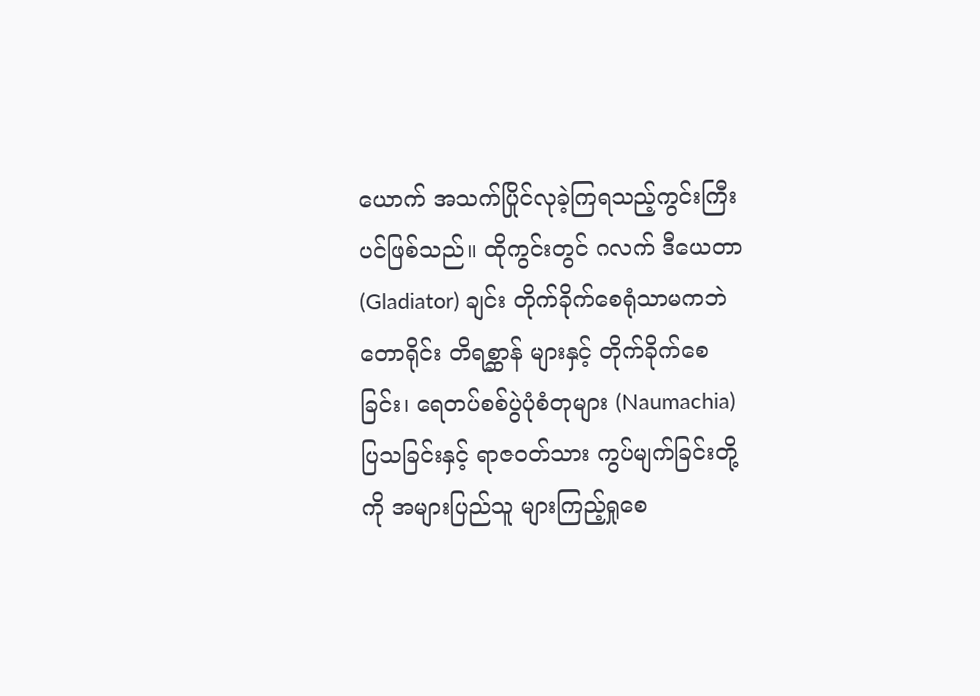ယောက် အသက်ပြိုင်လုခဲ့ကြရသည့်ကွင်းကြီးပင်ဖြစ်သည်။ ထိုကွင်းတွင် ဂလက် ဒီယေတာ (Gladiator) ချင်း တိုက်ခိုက်စေရုံသာမကဘဲ တောရိုင်း တိရစ္ဆာန် များနှင့် တိုက်ခိုက်စေခြင်း၊ ရေတပ်စစ်ပွဲပုံစံတုများ (Naumachia) ပြသခြင်းနှင့် ရာဇဝတ်သား ကွပ်မျက်ခြင်းတို့ကို အများပြည်သူ များကြည့်ရှုစေ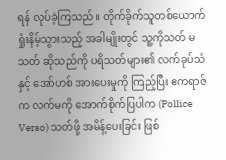ရန် လုပ်ခဲ့ကြသည်။ တိုက်ခိုက်သူတစ်ယောက် ရှုံးနိမ့်သွားသည့် အခါမျိုးတွင် သူ့ကိုသတ် မသတ် ဆိုသည်ကို ပရိသတ်များ၏ လက်ခုပ်သံနှင့် အော်ဟစ် အားပေးမှုကို ကြည့်ပြီး ဧကရာဇ်က လက်မကို အောက်စိုက်ပြပါက (Pollice Verso) သတ်ဖို့ အမိန့်ပေးခြင်း ဖြစ်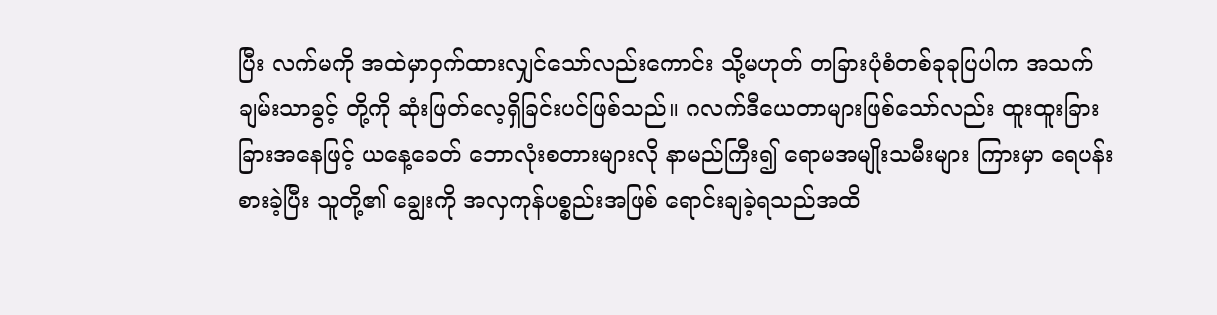ပြီး လက်မကို အထဲမှာဝှက်ထားလျှင်သော်လည်းကောင်း သို့မဟုတ် တခြားပုံစံတစ်ခုခုပြပါက အသက်ချမ်းသာခွင့် တို့ကို ဆုံးဖြတ်လေ့ရှိခြင်းပင်ဖြစ်သည်။ ဂလက်ဒီယေတာများဖြစ်သော်လည်း ထူးထူးခြားခြားအနေဖြင့် ယနေ့ခေတ် ဘောလုံးစတားများလို နာမည်ကြီး၍ ရောမအမျိုးသမီးများ ကြားမှာ ရေပန်းစားခဲ့ပြီး သူတို့၏ ချွေးကို အလှကုန်ပစ္စည်းအဖြစ် ရောင်းချခဲ့ရသည်အထိ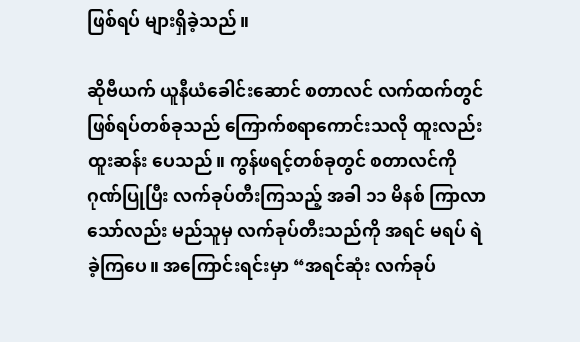ဖြစ်ရပ် များရှိခဲ့သည်။

ဆိုဗီယက် ယူနီယံခေါင်းဆောင် စတာလင် လက်ထက်တွင် ဖြစ်ရပ်တစ်ခုသည် ကြောက်စရာကောင်းသလို ထူးလည်း ထူးဆန်း ပေသည်။ ကွန်ဖရင့်တစ်ခုတွင် စတာလင်ကို ဂုဏ်ပြုပြီး လက်ခုပ်တီးကြသည့် အခါ ၁၁ မိနစ် ကြာလာသော်လည်း မည်သူမှ လက်ခုပ်တီးသည်ကို အရင် မရပ် ရဲခဲ့ကြပေ။ အကြောင်းရင်းမှာ “အရင်ဆုံး လက်ခုပ်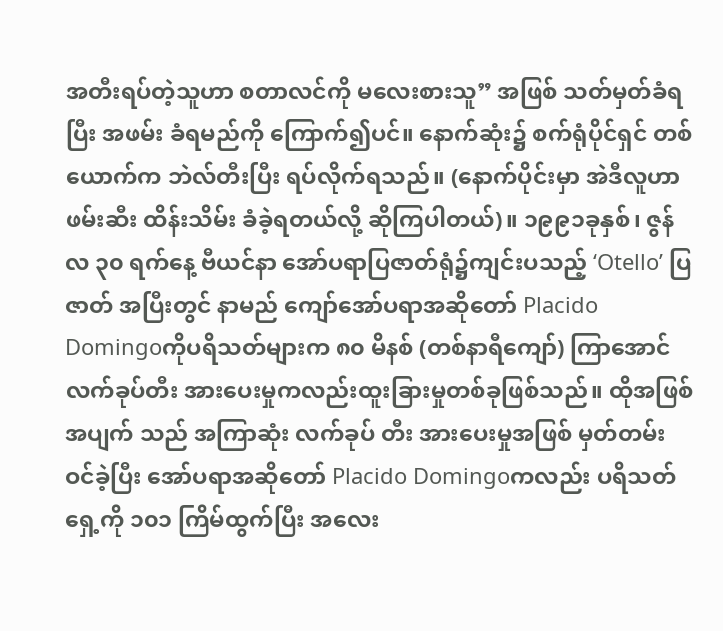အတီးရပ်တဲ့သူဟာ စတာလင်ကို မလေးစားသူ” အဖြစ် သတ်မှတ်ခံရပြီး အဖမ်း ခံရမည်ကို ကြောက်၍ပင်။ နောက်ဆုံး၌ စက်ရုံပိုင်ရှင် တစ်ယောက်က ဘဲလ်တီးပြီး ရပ်လိုက်ရသည်။ (နောက်ပိုင်းမှာ အဲဒီလူဟာ ဖမ်းဆီး ထိန်းသိမ်း ခံခဲ့ရတယ်လို့ ဆိုကြပါတယ်)။ ၁၉၉၁ခုနှစ်၊ ဇွန်လ ၃၀ ရက်နေ့ ဗီယင်နာ အော်ပရာပြဇာတ်ရုံ၌ကျင်းပသည့် ‘Otello’ ပြဇာတ် အပြီးတွင် နာမည် ကျော်အော်ပရာအဆိုတော် Placido Domingoကိုပရိသတ်များက ၈၀ မိနစ် (တစ်နာရီကျော်) ကြာအောင် လက်ခုပ်တီး အားပေးမှုကလည်းထူးခြားမှုတစ်ခုဖြစ်သည်။ ထိုအဖြစ်အပျက် သည် အကြာဆုံး လက်ခုပ် တီး အားပေးမှုအဖြစ် မှတ်တမ်း ဝင်ခဲ့ပြီး အော်ပရာအဆိုတော် Placido Domingoကလည်း ပရိသတ် ရှေ့ကို ၁၀၁ ကြိမ်ထွက်ပြီး အလေး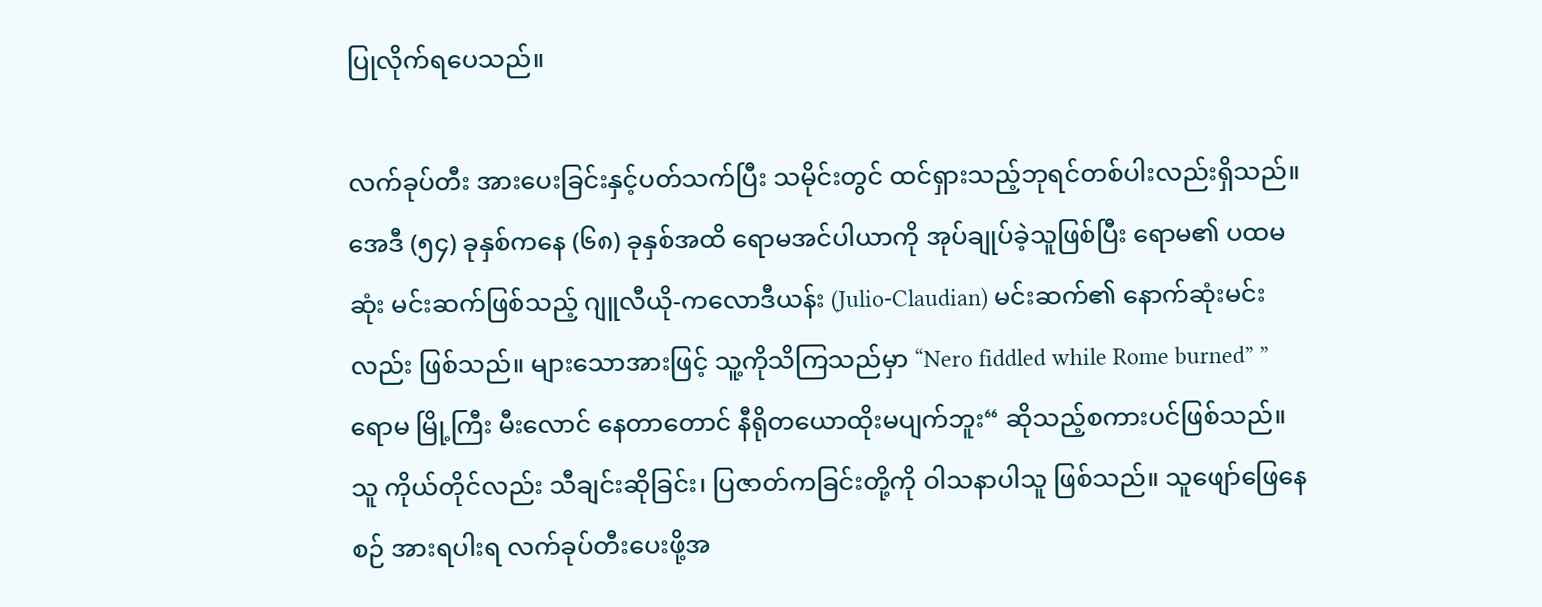ပြုလိုက်ရပေသည်။

လက်ခုပ်တီး အားပေးခြင်းနှင့်ပတ်သက်ပြီး သမိုင်းတွင် ထင်ရှားသည့်ဘုရင်တစ်ပါးလည်းရှိသည်။ အေဒီ (၅၄) ခုနှစ်ကနေ (၆၈) ခုနှစ်အထိ ရောမအင်ပါယာကို အုပ်ချုပ်ခဲ့သူဖြစ်ပြီး ရောမ၏ ပထမဆုံး မင်းဆက်ဖြစ်သည့် ဂျူလီယို-ကလောဒီယန်း (Julio-Claudian) မင်းဆက်၏ နောက်ဆုံးမင်းလည်း ဖြစ်သည်။ များသောအားဖြင့် သူ့ကိုသိကြသည်မှာ “Nero fiddled while Rome burned” ”ရောမ မြို့ကြီး မီးလောင် နေတာတောင် နီရိုတယောထိုးမပျက်ဘူး“ ဆိုသည့်စကားပင်ဖြစ်သည်။ သူ ကိုယ်တိုင်လည်း သီချင်းဆိုခြင်း၊ ပြဇာတ်ကခြင်းတို့ကို ဝါသနာပါသူ ဖြစ်သည်။ သူဖျော်ဖြေနေစဉ် အားရပါးရ လက်ခုပ်တီးပေးဖို့အ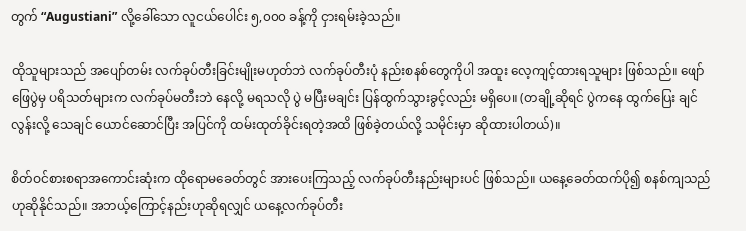တွက် “Augustiani” လို့ခေါ်သော လူငယ်ပေါင်း ၅,၀၀၀ ခန့်ကို ငှားရမ်းခဲ့သည်။

ထိုသူများသည် အပျော်တမ်း လက်ခုပ်တီးခြင်းမျိုးမဟုတ်ဘဲ လက်ခုပ်တီးပုံ နည်းစနစ်တွေကိုပါ အထူး လေ့ကျင့်ထားရသူများ ဖြစ်သည်။ ဖျော်ဖြေပွဲမှ ပရိသတ်များက လက်ခုပ်မတီးဘဲ နေလို့ မရသလို ပွဲ မပြီးမချင်း ပြန်ထွက်သွားခွင့်လည်း မရှိပေ။ (တချို့ဆိုရင် ပွဲကနေ ထွက်ပြေး ချင်လွန်းလို့ သေချင် ယောင်ဆောင်ပြီး အပြင်ကို ထမ်းထုတ်ခိုင်းရတဲ့အထိ ဖြစ်ခဲ့တယ်လို့ သမိုင်းမှာ ဆိုထားပါတယ်)။

စိတ်ဝင်စားစရာအကောင်းဆုံးက ထိုရောမ‌ခေတ်တွင် အားပေးကြသည့် လက်ခုပ်တီးနည်းများပင် ဖြစ်သည်။ ယနေ့ခေတ်ထက်ပို၍ စနစ်ကျသည်ဟုဆိုနိုင်သည်။ အဘယ့်ကြောင့်နည်းဟုဆိုရလျှင် ယနေ့လက်ခုပ်တီး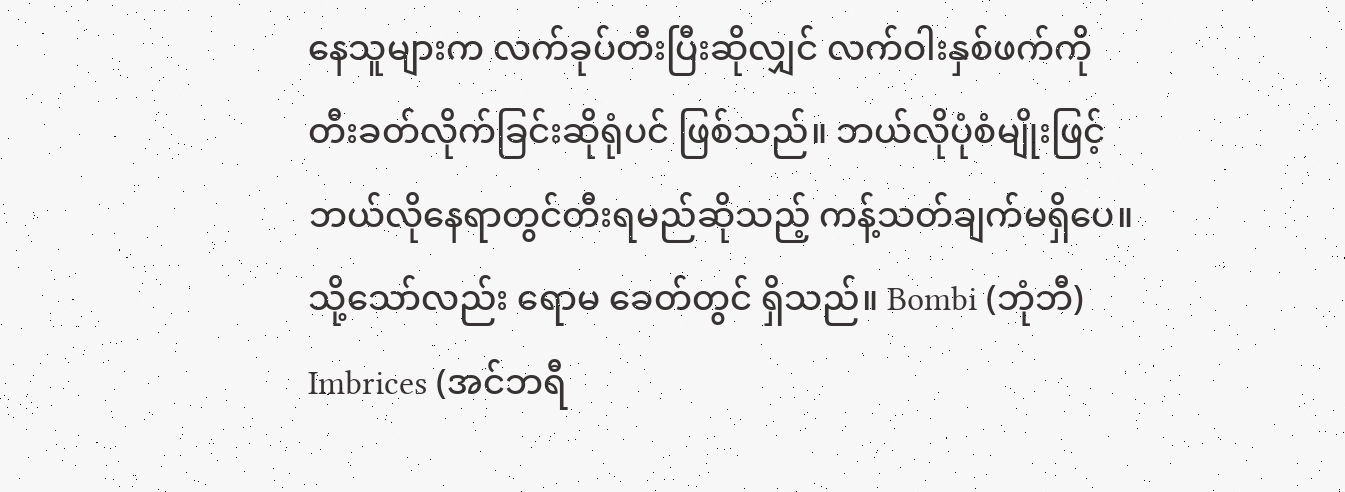နေသူများက လက်ခုပ်တီးပြီးဆိုလျှင် လက်ဝါးနှစ်ဖက်ကို တီးခတ်လိုက်ခြင်းဆိုရုံပင် ဖြစ်သည်။ ဘယ်လိုပုံစံမျိုးဖြင့် ဘယ်လိုနေရာတွင်တီးရမည်ဆိုသည့် ကန့်သတ်ချက်မရှိပေ။ သို့သော်လည်း ရောမ ခေတ်တွင် ရှိသည်။ Bombi (ဘုံဘီ) Imbrices (အင်ဘရီ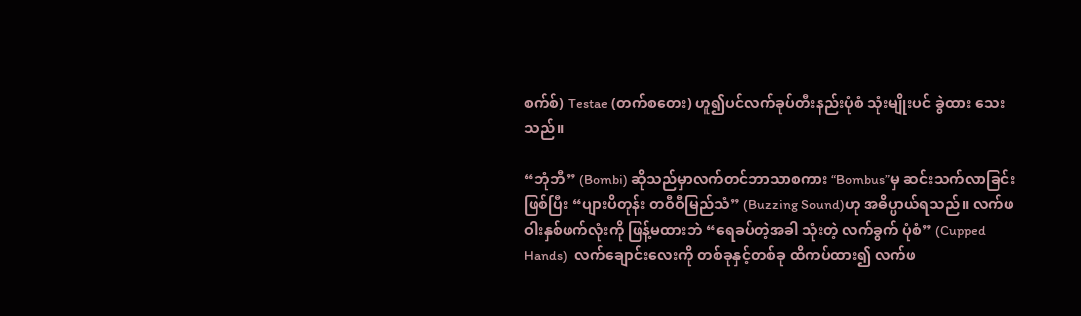စက်စ်) Testae (တက်စတေး) ဟူ၍ပင်လက်ခုပ်တီးနည်းပုံစံ သုံးမျိုးပင် ခွဲထား သေးသည်။

“ဘုံဘီ” (Bombi) ဆိုသည်မှာလက်တင်ဘာသာစကား “Bombus”မှ ဆင်းသက်လာခြင်းဖြစ်ပြီး “ပျားပိတုန်း တဝီဝီမြည်သံ” (Buzzing Sound)ဟု အဓိပ္ပာယ်ရသည်။ လက်ဖဝါးနှစ်ဖက်လုံးကို ဖြန့်မထားဘဲ “ရေခပ်တဲ့အခါ သုံးတဲ့ လက်ခွက် ပုံစံ” (Cupped Hands)  လက်ချောင်းလေးကို တစ်ခုနှင့်တစ်ခု ထိကပ်ထား၍ လက်ဖ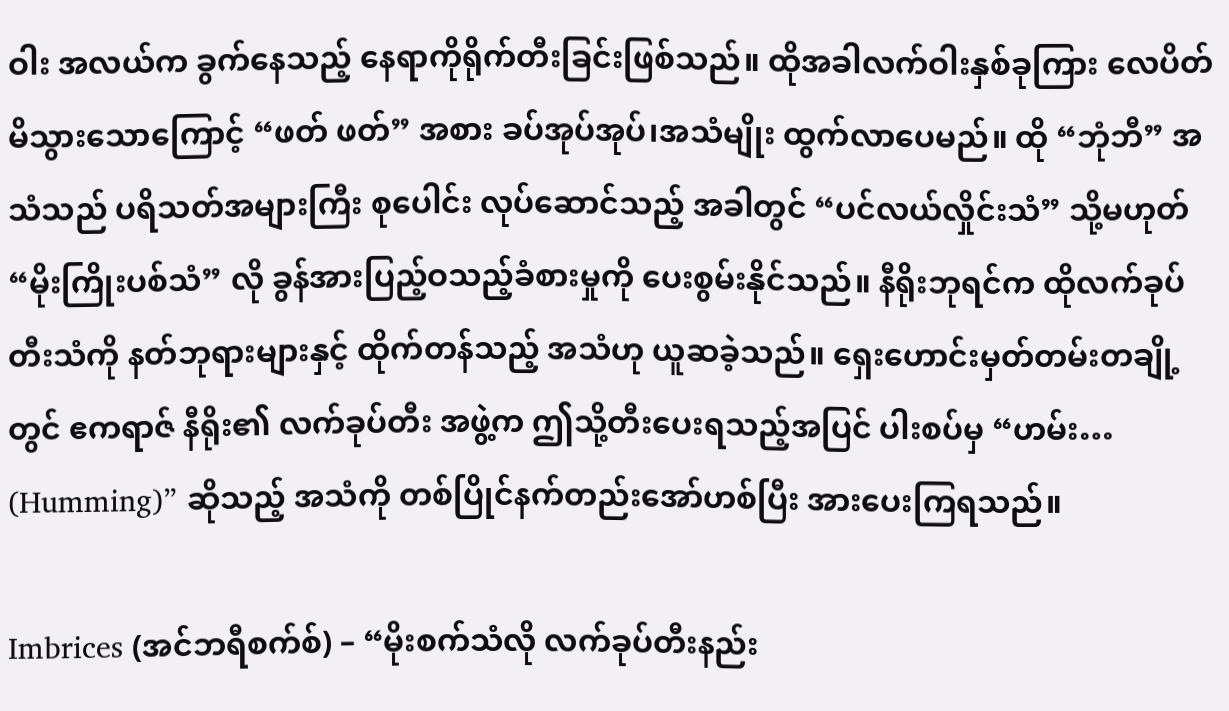ဝါး အလယ်က ခွက်နေသည့် နေရာကိုရိုက်တီးခြင်းဖြစ်သည်။ ထိုအခါလက်ဝါးနှစ်ခုကြား လေပိတ် မိသွားသောကြောင့် “ဖတ် ဖတ်” အစား ခပ်အုပ်အုပ်၊အသံမျိုး ထွက်လာပေမည်။ ထို “ဘုံဘီ” အသံသည် ပရိသတ်အများကြီး စုပေါင်း လုပ်ဆောင်သည့် အခါတွင် “ပင်လယ်လှိုင်းသံ” သို့မဟုတ် “မိုးကြိုးပစ်သံ” လို ခွန်အားပြည့်ဝသည့်ခံစားမှုကို ပေးစွမ်းနိုင်သည်။ နီရိုးဘုရင်က ထိုလက်ခုပ်တီးသံကို နတ်ဘုရားများနှင့် ထိုက်တန်သည့် အသံဟု ယူဆခဲ့သည်။ ရှေးဟောင်းမှတ်တမ်းတချို့တွင် ဧကရာဇ် နီရိုး၏ လက်ခုပ်တီး အဖွဲ့က ဤသို့တီးပေးရသည့်အပြင် ပါးစပ်မှ “ဟမ်း… (Humming)” ဆိုသည့် အသံကို တစ်ပြိုင်နက်တည်းအော်ဟစ်ပြီး အားပေးကြရသည်။

Imbrices (အင်ဘရီစက်စ်) – “မိုးစက်သံလို လက်ခုပ်တီးနည်း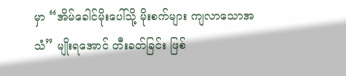မှာ “အိမ်ခေါင်မိုးပေါ်သို့ မိုးစက်များ ကျလာသောအသံ” မျိုးရအောင် တီးခတ်ခြင်း ဖြစ်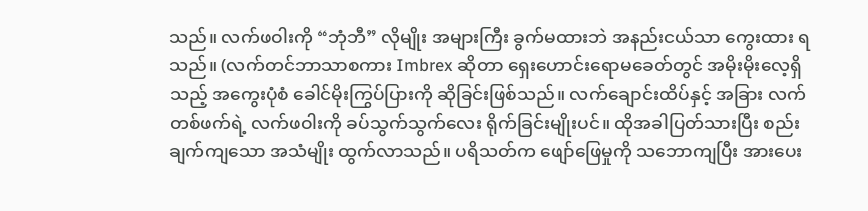သည်။ လက်ဖဝါးကို “ဘုံဘီ” လိုမျိုး အများကြီး ခွက်မထားဘဲ အနည်းငယ်သာ ကွေးထား ရသည်။ (လက်တင်ဘာသာစကား Imbrex ဆိုတာ ရှေးဟောင်းရောမခေတ်တွင် အမိုးမိုးလေ့ရှိသည့် အကွေးပုံစံ ခေါင်မိုးကြွပ်ပြားကို ဆိုခြင်းဖြစ်သည်။ လက်ချောင်းထိပ်နှင့် အခြား လက်တစ်ဖက်ရဲ့ လက်ဖဝါးကို ခပ်သွက်သွက်လေး ရိုက်ခြင်းမျိုးပင်။ ထိုအခါပြတ်သားပြီး စည်းချက်ကျသော အသံမျိုး ထွက်လာသည်။ ပရိသတ်က ဖျော်ဖြေမှုကို သဘောကျပြီး အားပေး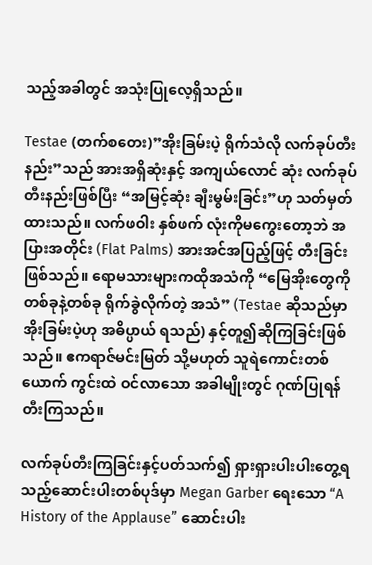သည့်အခါတွင် အသုံးပြုလေ့ရှိသည်။

Testae (တက်စတေး)”အိုးခြမ်းပဲ့ ရိုက်သံလို လက်ခုပ်တီးနည်း”သည် အားအရှိဆုံးနှင့် အကျယ်လောင် ဆုံး လက်ခုပ်တီးနည်းဖြစ်ပြီး “အမြင့်ဆုံး ချီးမွမ်းခြင်း”ဟု သတ်မှတ်ထားသည်။ လက်ဖဝါး နှစ်ဖက် လုံးကိုမကွေးတော့ဘဲ အပြားအတိုင်း (Flat Palms) အားအင်အပြည့်ဖြင့် တီးခြင်း ဖြစ်သည်။ ရောမသားများကထိုအသံကို “မြေအိုးတွေကို တစ်ခုနဲ့တစ်ခု ရိုက်ခွဲလိုက်တဲ့ အသံ” (Testae ဆိုသည်မှာ အိုးခြမ်းပဲ့ဟု အဓိပ္ပာယ် ရသည်) နှင့်တူ၍ဆိုကြခြင်းဖြစ်သည်။ ဧကရာဇ်မင်းမြတ် သို့မဟုတ် သူရဲကောင်းတစ်ယောက် ကွင်းထဲ ဝင်လာသော အခါမျိုးတွင် ဂုဏ်ပြုရန် တီးကြသည်။

လက်ခုပ်တီးကြခြင်းနှင့်ပတ်သက်၍ ရှားရှားပါးပါးတွေ့ရသည့်ဆောင်းပါးတစ်ပုဒ်မှာ Megan Garber ရေးသော “A History of the Applause” ဆောင်းပါး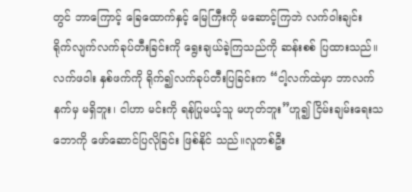တွင် ဘာကြောင့် ခြေထောက်နှင့် မြေကြီးကို မဆောင့်ကြဘဲ လက်ဝါးချင်း ရိုက်လျက်လက်ခုပ်တီးခြင်းကို ရွေးချယ်ခဲ့ကြသည်ကို ဆန်းစစ် ပြထားသည်။ လက်ဖဝါး နှစ်ဖက်ကို ရိုက်၍လက်ခုပ်တီးပြခြင်းက “ငါ့လက်ထဲမှာ ဘာလက်နက်မှ မရှိဘူး၊ ငါဟာ မင်းကို ရန်ပြုမယ့်သူ မဟုတ်ဘူး”ဟူ၍ ငြိမ်းချမ်းရေးသဘောကို ဖော်ဆောင်ပြလိုခြင်း ဖြစ်နိုင် သည်။လူတစ်ဦး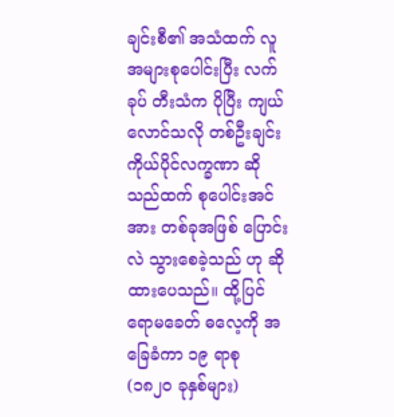ချင်းစီ၏ အသံထက် လူအများစုပေါင်းပြီး လက်ခုပ် တီးသံက ပိုပြီး ကျယ်လောင်သလို တစ်ဦးချင်း ကိုယ်ပိုင်လက္ခဏာ ဆိုသည်ထက် စုပေါင်းအင်အား တစ်ခုအဖြစ် ပြောင်းလဲ သွားစေခဲ့သည် ဟု ဆိုထားပေသည်။ ထို့ပြင် ရောမခေတ် ဓလေ့ကို အခြေခံကာ ၁၉ ရာစု (၁၈၂၀ ခုနှစ်များ)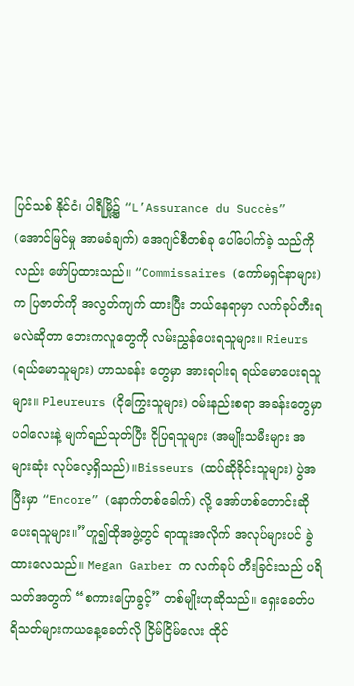ပြင်သစ် နိုင်ငံ၊ ပါရီမြို့၌ “L’Assurance du Succès” (အောင်မြင်မှု အာမခံချက်) အေဂျင်စီတစ်ခု ပေါ်ပေါက်ခဲ့ သည်ကိုလည်း ဖော်ပြထားသည်။ “Commissaires (ကော်မရှင်နာများ)က ပြဇာတ်ကို အလွတ်ကျက် ထားပြီး ဘယ်နေရာမှာ လက်ခုပ်တီးရမလဲဆိုတာ ဘေးကလူတွေကို လမ်းညွှန်ပေးရသူများ။ Rieurs (ရယ်မောသူများ) ဟာသခန်း တွေမှာ အားရပါးရ ရယ်မောပေးရသူများ။ Pleureurs (ငိုကြွေးသူများ) ဝမ်းနည်းစရာ အခန်းတွေမှာ ပဝါလေးနဲ့ မျက်ရည်သုတ်ပြီး ငိုပြရသူများ (အမျိုးသမီးများ အများဆုံး လုပ်လေ့ရှိသည်)။Bisseurs (ထပ်ဆိုခိုင်းသူများ) ပွဲအပြီးမှာ “Encore” (နောက်တစ်ခေါက်) လို့ အော်ဟစ်တောင်းဆိုပေးရသူများ။”ဟူ၍ထိုအဖွဲ့တွင် ရာထူးအလိုက် အလုပ်များပင် ခွဲထားလေသည်။ Megan Garber က လက်ခုပ် တီးခြင်းသည် ပရိသတ်အတွက် “စကားပြောခွင့်” တစ်မျိုးဟုဆိုသည်။ ရှေးခေတ်ပရိသတ်များကယနေ့ခေတ်လို ငြိမ်ငြိမ်လေး ထိုင်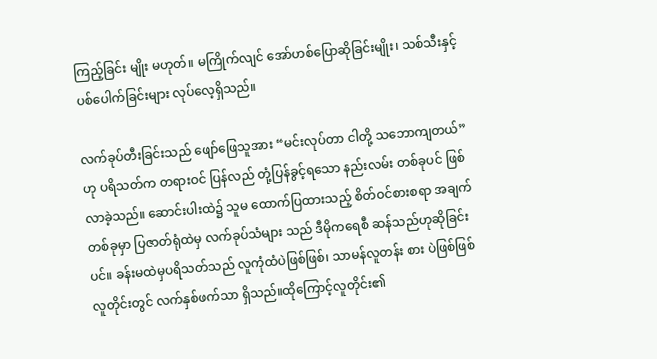ကြည့်ခြင်း မျိုး မဟုတ်။ မကြိုက်လျင် အော်ဟစ်ပြောဆိုခြင်းမျိုး၊ သစ်သီးနှင့် ပစ်ပေါက်ခြင်းများ လုပ်လေ့ရှိသည်။

လက်ခုပ်တီးခြင်းသည် ဖျော်ဖြေသူအား “မင်းလုပ်တာ ငါတို့ သဘောကျတယ်” ဟု ပရိသတ်က တရားဝင် ပြန်လည် တုံ့ပြန်ခွင့်ရသော နည်းလမ်း တစ်ခုပင် ဖြစ်လာခဲ့သည်။ ဆောင်းပါးထဲ၌ သူမ ထောက်ပြထားသည့် စိတ်ဝင်စားစရာ အချက်တစ်ခုမှာ ပြဇာတ်ရုံထဲမှ လက်ခုပ်သံများ သည် ဒီမိုကရေစီ ဆန်သည်ဟုဆိုခြင်းပင်။ ခန်းမထဲမှပရိသတ်သည် လူကုံထံပဲဖြစ်ဖြစ်၊ သာမန်လူတန်း စား ပဲဖြစ်ဖြစ် လူတိုင်းတွင် လက်နှစ်ဖက်သာ ရှိသည်။ထိုကြောင့်လူတိုင်း၏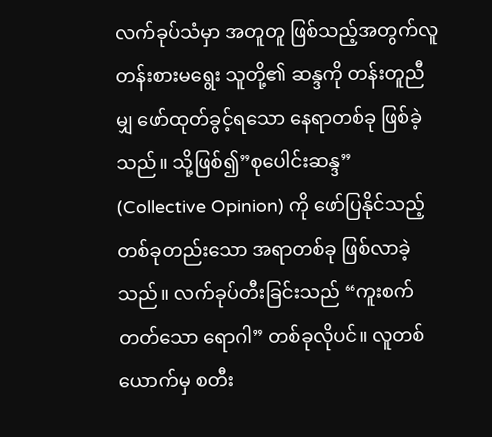လက်ခုပ်သံမှာ အတူတူ ဖြစ်သည့်အတွက်လူတန်းစားမရွေး သူတို့၏ ဆန္ဒကို တန်းတူညီမျှ ဖော်ထုတ်ခွင့်ရသော နေရာတစ်ခု ဖြစ်ခဲ့သည်။ သို့ဖြစ်၍”စုပေါင်းဆန္ဒ” (Collective Opinion) ကို ဖော်ပြနိုင်သည့်တစ်ခုတည်းသော အရာတစ်ခု ဖြစ်လာခဲ့သည်။ လက်ခုပ်တီးခြင်းသည် “ကူးစက်တတ်သော ရောဂါ” တစ်ခုလိုပင်။ လူတစ်ယောက်မှ စတီး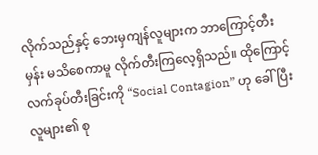လိုက်သည်နှင့် ဘေးမှကျန်လူများက ဘာကြောင့်တီးမှန်း မသိစေကာမူ လိုက်တီးကြလေ့ရှိသည်။ ထိုကြောင့်လက်ခုပ်တီးခြင်းကို “Social Contagion” ဟု ခေါ်ပြီး လူများ၏ စု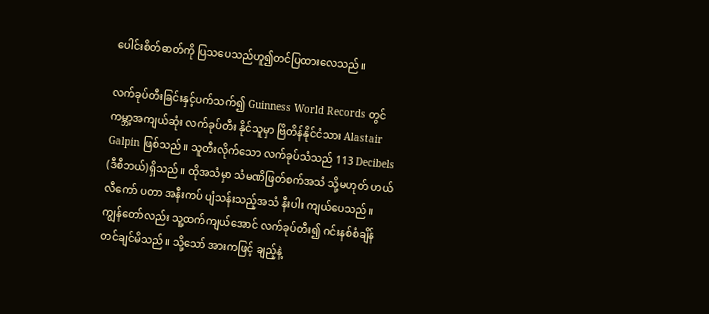ပေါင်းစိတ်ဓာတ်ကို ပြသပေသည်ဟူ၍တင်ပြထားလေသည်။

လက်ခုပ်တီးခြင်းနှင့်ပက်သက်၍ Guinness World Records တွင် ကမ္ဘာ့အကျယ်ဆုံး လက်ခုပ်တီး နိုင်သူမှာ ဗြိတိန်နိုင်ငံသား Alastair Galpin ဖြစ်သည်။ သူတီးလိုက်သော လက်ခုပ်သံသည် 113 Decibels (ဒီစီဘယ်)ရှိသည်။ ထိုအသံမှာ သံမဏိဖြတ်စက်အသံ သို့မဟုတ် ဟယ်လီကော် ပတာ အနီးကပ် ပျံသန်းသည့်အသံ နီးပါး ကျယ်ပေသည်။ ကျွန်တော်လည်း သူ့ထက်ကျယ်အောင် လက်ခုပ်တီး၍ ဂင်းနစ်စံချိန်တင်ချင်မိသည်။ သို့သော် အားကဖြင့် ချည့်နဲ့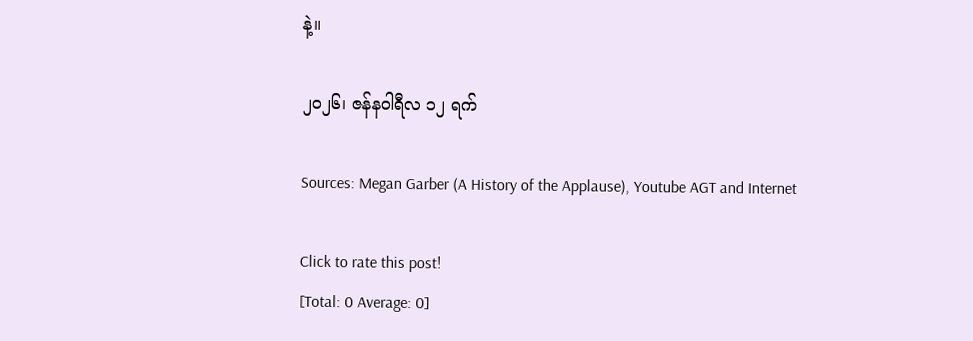နဲ့။

၂၀၂၆၊ ဇန်နဝါရီလ ၁၂ ရက်

Sources: Megan Garber (A History of the Applause), Youtube AGT and Internet

Click to rate this post!
[Total: 0 Average: 0]